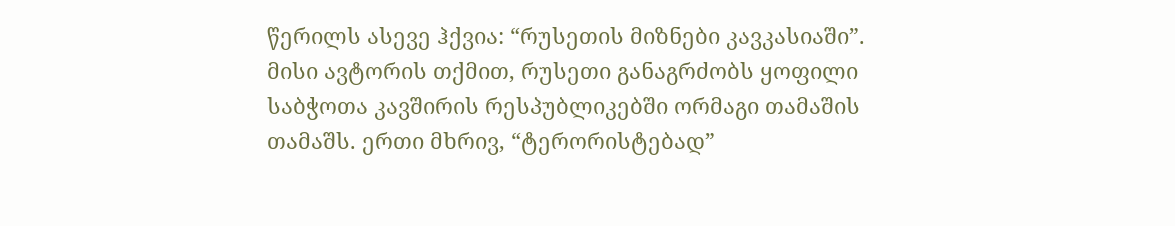წერილს ასევე ჰქვია: “რუსეთის მიზნები კავკასიაში”. მისი ავტორის თქმით, რუსეთი განაგრძობს ყოფილი საბჭოთა კავშირის რესპუბლიკებში ორმაგი თამაშის თამაშს. ერთი მხრივ, “ტერორისტებად”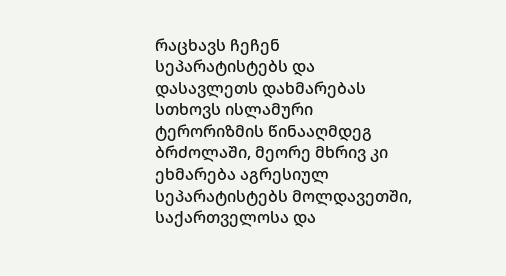რაცხავს ჩეჩენ სეპარატისტებს და დასავლეთს დახმარებას სთხოვს ისლამური ტერორიზმის წინააღმდეგ ბრძოლაში, მეორე მხრივ კი ეხმარება აგრესიულ სეპარატისტებს მოლდავეთში, საქართველოსა და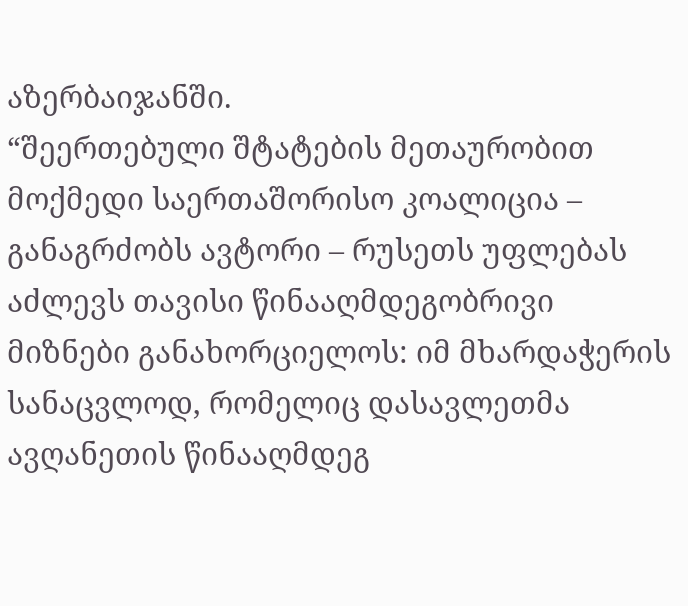აზერბაიჯანში.
“შეერთებული შტატების მეთაურობით მოქმედი საერთაშორისო კოალიცია – განაგრძობს ავტორი – რუსეთს უფლებას აძლევს თავისი წინააღმდეგობრივი მიზნები განახორციელოს: იმ მხარდაჭერის სანაცვლოდ, რომელიც დასავლეთმა ავღანეთის წინააღმდეგ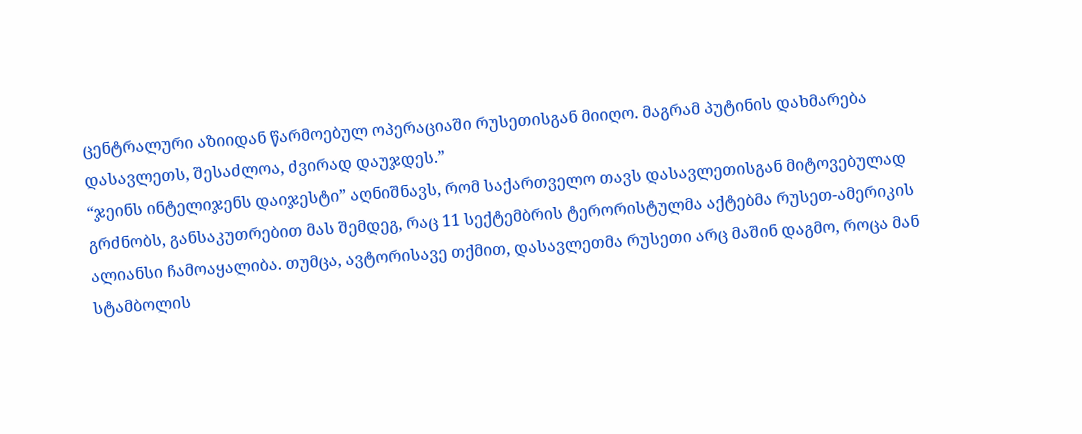ცენტრალური აზიიდან წარმოებულ ოპერაციაში რუსეთისგან მიიღო. მაგრამ პუტინის დახმარება დასავლეთს, შესაძლოა, ძვირად დაუჯდეს.”
“ჯეინს ინტელიჯენს დაიჯესტი” აღნიშნავს, რომ საქართველო თავს დასავლეთისგან მიტოვებულად გრძნობს, განსაკუთრებით მას შემდეგ, რაც 11 სექტემბრის ტერორისტულმა აქტებმა რუსეთ-ამერიკის ალიანსი ჩამოაყალიბა. თუმცა, ავტორისავე თქმით, დასავლეთმა რუსეთი არც მაშინ დაგმო, როცა მან სტამბოლის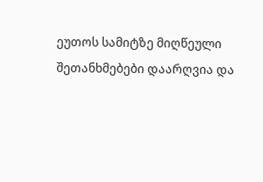ეუთოს სამიტზე მიღწეული შეთანხმებები დაარღვია და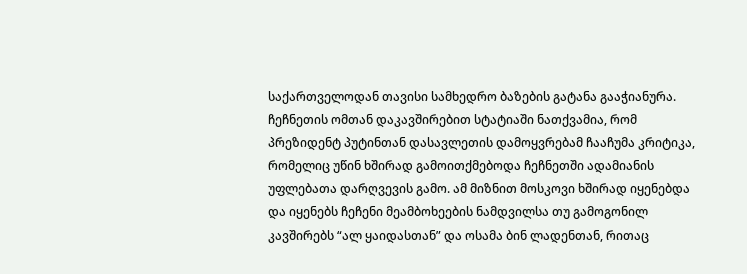საქართველოდან თავისი სამხედრო ბაზების გატანა გააჭიანურა.
ჩეჩნეთის ომთან დაკავშირებით სტატიაში ნათქვამია, რომ პრეზიდენტ პუტინთან დასავლეთის დამოყვრებამ ჩააჩუმა კრიტიკა, რომელიც უწინ ხშირად გამოითქმებოდა ჩეჩნეთში ადამიანის უფლებათა დარღვევის გამო. ამ მიზნით მოსკოვი ხშირად იყენებდა და იყენებს ჩეჩენი მეამბოხეების ნამდვილსა თუ გამოგონილ კავშირებს “ალ ყაიდასთან” და ოსამა ბინ ლადენთან, რითაც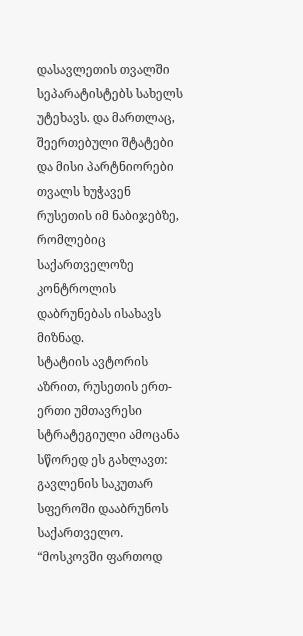დასავლეთის თვალში სეპარატისტებს სახელს უტეხავს. და მართლაც, შეერთებული შტატები და მისი პარტნიორები თვალს ხუჭავენ რუსეთის იმ ნაბიჯებზე, რომლებიც საქართველოზე კონტროლის დაბრუნებას ისახავს მიზნად.
სტატიის ავტორის აზრით, რუსეთის ერთ-ერთი უმთავრესი სტრატეგიული ამოცანა სწორედ ეს გახლავთ: გავლენის საკუთარ სფეროში დააბრუნოს საქართველო. “მოსკოვში ფართოდ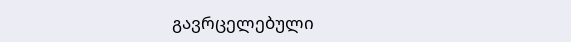გავრცელებული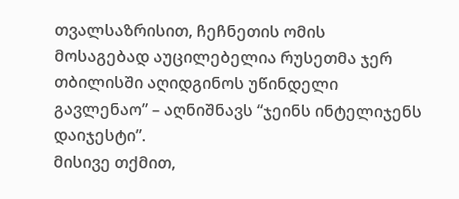თვალსაზრისით, ჩეჩნეთის ომის მოსაგებად აუცილებელია რუსეთმა ჯერ თბილისში აღიდგინოს უწინდელი გავლენაო” – აღნიშნავს “ჯეინს ინტელიჯენს დაიჯესტი”.
მისივე თქმით,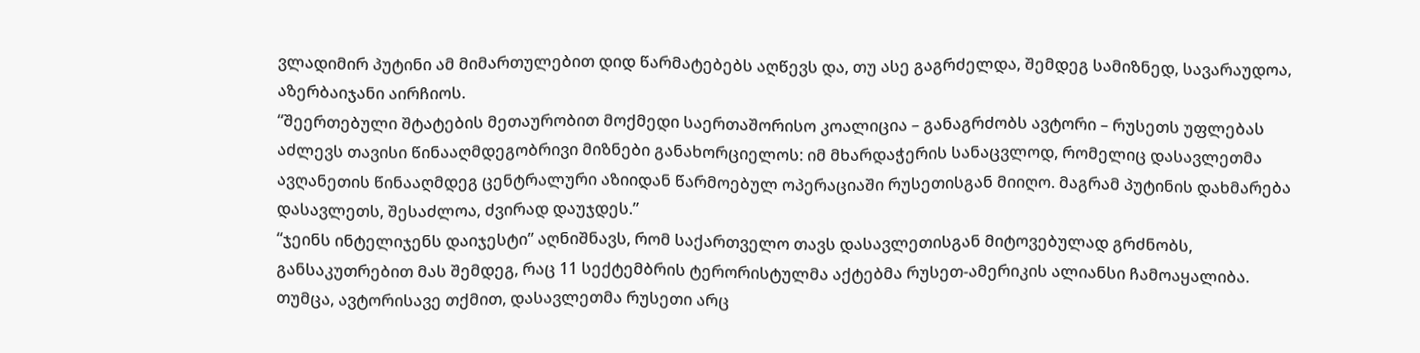ვლადიმირ პუტინი ამ მიმართულებით დიდ წარმატებებს აღწევს და, თუ ასე გაგრძელდა, შემდეგ სამიზნედ, სავარაუდოა, აზერბაიჯანი აირჩიოს.
“შეერთებული შტატების მეთაურობით მოქმედი საერთაშორისო კოალიცია – განაგრძობს ავტორი – რუსეთს უფლებას აძლევს თავისი წინააღმდეგობრივი მიზნები განახორციელოს: იმ მხარდაჭერის სანაცვლოდ, რომელიც დასავლეთმა ავღანეთის წინააღმდეგ ცენტრალური აზიიდან წარმოებულ ოპერაციაში რუსეთისგან მიიღო. მაგრამ პუტინის დახმარება დასავლეთს, შესაძლოა, ძვირად დაუჯდეს.”
“ჯეინს ინტელიჯენს დაიჯესტი” აღნიშნავს, რომ საქართველო თავს დასავლეთისგან მიტოვებულად გრძნობს, განსაკუთრებით მას შემდეგ, რაც 11 სექტემბრის ტერორისტულმა აქტებმა რუსეთ-ამერიკის ალიანსი ჩამოაყალიბა. თუმცა, ავტორისავე თქმით, დასავლეთმა რუსეთი არც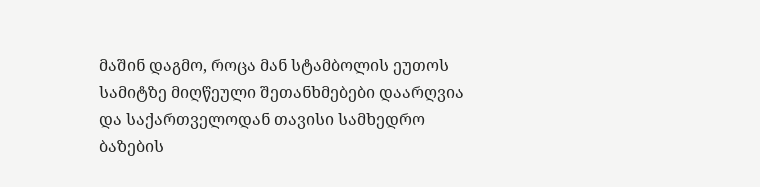მაშინ დაგმო, როცა მან სტამბოლის ეუთოს სამიტზე მიღწეული შეთანხმებები დაარღვია და საქართველოდან თავისი სამხედრო ბაზების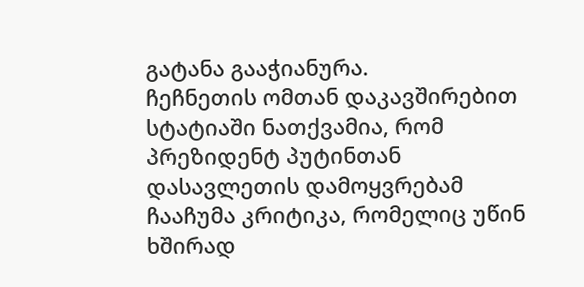გატანა გააჭიანურა.
ჩეჩნეთის ომთან დაკავშირებით სტატიაში ნათქვამია, რომ პრეზიდენტ პუტინთან დასავლეთის დამოყვრებამ ჩააჩუმა კრიტიკა, რომელიც უწინ ხშირად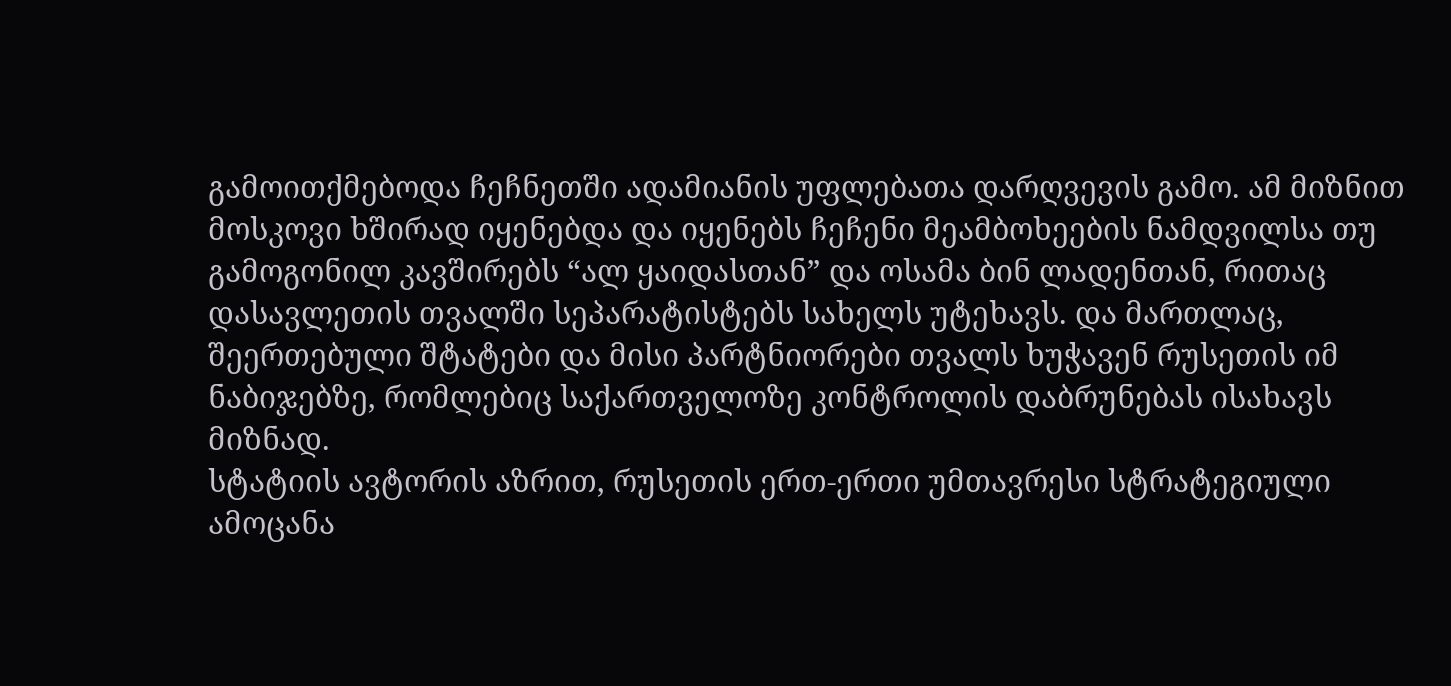გამოითქმებოდა ჩეჩნეთში ადამიანის უფლებათა დარღვევის გამო. ამ მიზნით მოსკოვი ხშირად იყენებდა და იყენებს ჩეჩენი მეამბოხეების ნამდვილსა თუ გამოგონილ კავშირებს “ალ ყაიდასთან” და ოსამა ბინ ლადენთან, რითაც დასავლეთის თვალში სეპარატისტებს სახელს უტეხავს. და მართლაც, შეერთებული შტატები და მისი პარტნიორები თვალს ხუჭავენ რუსეთის იმ ნაბიჯებზე, რომლებიც საქართველოზე კონტროლის დაბრუნებას ისახავს მიზნად.
სტატიის ავტორის აზრით, რუსეთის ერთ-ერთი უმთავრესი სტრატეგიული ამოცანა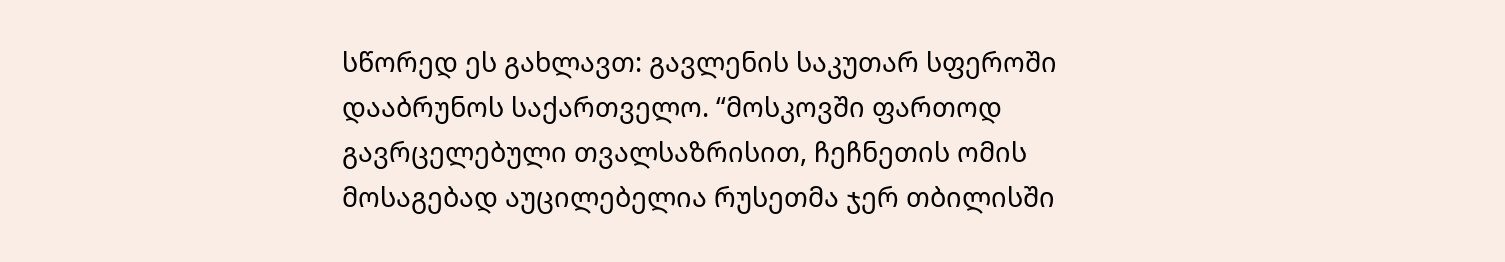სწორედ ეს გახლავთ: გავლენის საკუთარ სფეროში დააბრუნოს საქართველო. “მოსკოვში ფართოდ გავრცელებული თვალსაზრისით, ჩეჩნეთის ომის მოსაგებად აუცილებელია რუსეთმა ჯერ თბილისში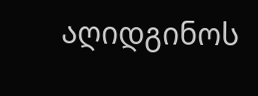აღიდგინოს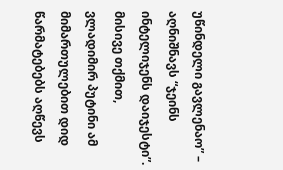უწინდელი გავლენაო” – აღნიშნავს “ჯეინს ინტელიჯენს დაიჯესტი”.
მისივე თქმით, ვლადიმირ პუტინი ამ მიმართულებით დიდ წარმატებებს აღწევს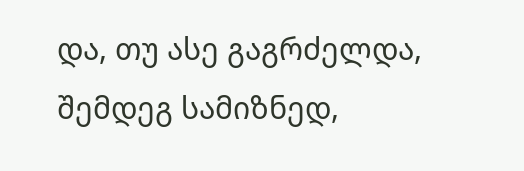და, თუ ასე გაგრძელდა, შემდეგ სამიზნედ,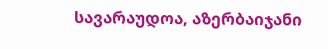სავარაუდოა, აზერბაიჯანი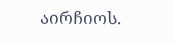აირჩიოს.